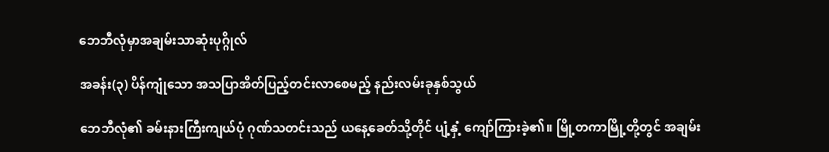ဘေဘီလုံမှာအချမ်းသာဆုံးပုဂ္ဂိုလ်

အခန်း(၃) ပိန်ကျုံသော အသပြာအိတ်ပြည့်တင်းလာစေမည့် နည်းလမ်းခုနှစ်သွယ်

ဘေဘီလုံ၏ ခမ်းနားကြီးကျယ်ပုံ ဂုဏ်သတင်းသည် ယနေ့ခေတ်သို့တိုင် ပျံ့နှံ့ ကျော်ကြားခဲ့၏။ မြို့တကာမြို့တို့တွင် အချမ်း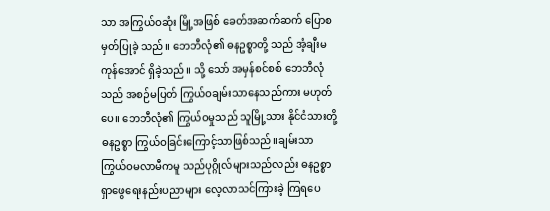သာ အကြွယ်ဝဆုံး မြို့အဖြစ် ခေတ်အဆက်ဆက် ပြောစမှတ်ပြုခဲ့ သည်။ ဘေဘီလုံ၏ ဓနဥစ္စာတို့ သည် အံ့ချီးမကုန်အောင် ရှိခဲ့သည်။ သို့ သော် အမှန်စင်စစ် ဘေဘီလုံသည် အစဉ်မပြတ် ကြွယ်ဝချမ်းသာနေသည်ကား မဟုတ်ပေ။ ဘေဘီလုံ၏ ကြွယ်ဝမှုသည် သူမြို့သား နိုင်ငံသားတို့ ဓနဥစ္စာ ကြွယ်ဝခြင်းကြောင့်သာဖြစ်သည်။ချမ်းသာ ကြွယ်ဝမလာမီကမူ သည်ပုဂ္ဂိုလ်များသည်လည်း ဓနဥစ္စာ ရှာဖွေရေးနည်းပညာများ လေ့လာသင်ကြားခဲ့ ကြရပေ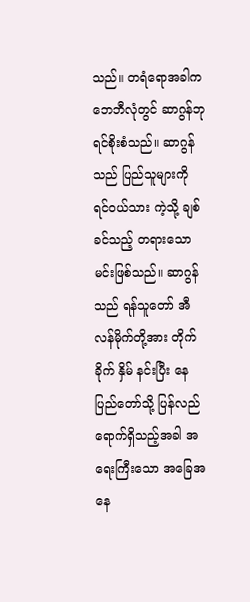သည်။ တရံရောအခါက ဘေဘီလုံတွင် ဆာဂွန်ဘုရင်စိုးစံသည်။ ဆာဂွန်သည် ပြည်သူများကို ရင်ဝယ်သား ကဲ့သို့ ချစ်ခင်သည့် တရားသောမင်းဖြစ်သည်။ ဆာဂွန်သည် ရန်သူတော် အီလန်မိုက်တို့အား တိုက်ခိုက် နှိမ် နင်းပြီး နေပြည်တော်သို့ ပြန်လည်ရောက်ရှိသည့်အခါ အရေးကြီးသော အခြေအနေ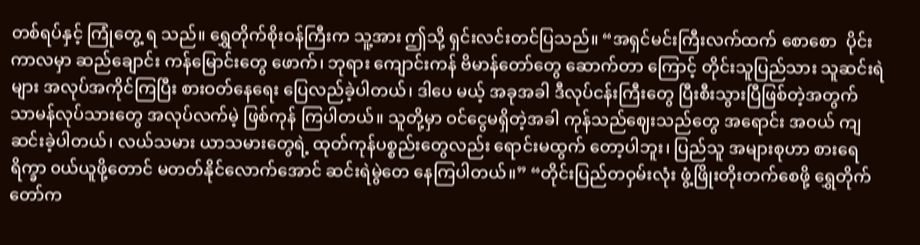တစ်ရပ်နှင့် ကြုံတွေ့ ရ သည်။ ရွှေတိုက်စိုးဝန်ကြီးက သူ့အား ဤသို့ ရှင်းလင်းတင်ပြသည်။ “အရှင်မင်းကြီးလက်ထက် စောစော  ပိုင်းကာလမှာ ဆည်ချောင်း ကန်မြောင်းတွေ ဖောက်၊ ဘုရား ကျောင်းကန် ဗိမာန်တော်တွေ ဆောက်တာ ကြောင့် တိုင်းသူပြည်သား သူဆင်းရဲများ အလုပ်အကိုင်ကြပြီး စားဝတ်နေရေး ပြေလည်ခဲ့ပါတယ်၊ ဒါပေ မယ့် အခုအခါ ဒီလုပ်ငန်းကြီးတွေ ပြီးစီးသွားပြီဖြစ်တဲ့အတွက် သာမန်လုပ်သားတွေ အလုပ်လက်မဲ့ ဖြစ်ကုန် ကြပါတယ်။ သူတို့မှာ ဝင်ငွေမရှိတဲ့အခါ ကုန်သည်ဈေးသည်တွေ အရောင်း အဝယ် ကျဆင်းခဲ့ပါတယ်၊ လယ်သမား ယာသမားတွေရဲ့ ထုတ်ကုန်ပစ္စည်းတွေလည်း ရောင်းမထွက် တော့ပါဘူး၊ ပြည်သူ အများစုဟာ စားရေရိက္ခာ ၀ယ်ယူဖို့တောင် မတတ်နိုင်လောက်အောင် ဆင်းရဲမွဲတေ နေကြပါတယ်။” “တိုင်းပြည်တဝှမ်းလုံး ဖွံ့ဖြိုးတိုးတက်စေဖို့ ရွှေတိုက်တော်က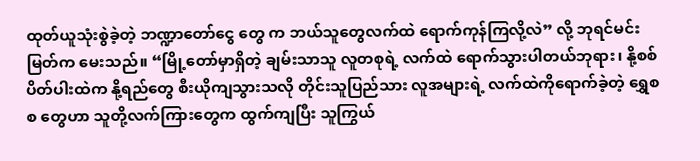ထုတ်ယူသုံးစွဲခဲ့တဲ့ ဘဏ္ဍာတော်ငွေ တွေ က ဘယ်သူတွေလက်ထဲ ရောက်ကုန်ကြလို့လဲ” လို့ ဘုရင်မင်းမြတ်က မေးသည်။ “မြို့တော်မှာရှိတဲ့ ချမ်းသာသူ လူတစုရဲ့ လက်ထဲ ရောက်သွားပါတယ်ဘုရား၊ နို့စစ်ပိတ်ပါးထဲက နို့ရည်တွေ စီးယိုကျသွားသလို တိုင်းသူပြည်သား လူအများရဲ့ လက်ထဲကိုရောက်ခဲ့တဲ့ ရွှေစ စ တွေဟာ သူတို့လက်ကြားတွေက ထွက်ကျပြီး သူကြွယ်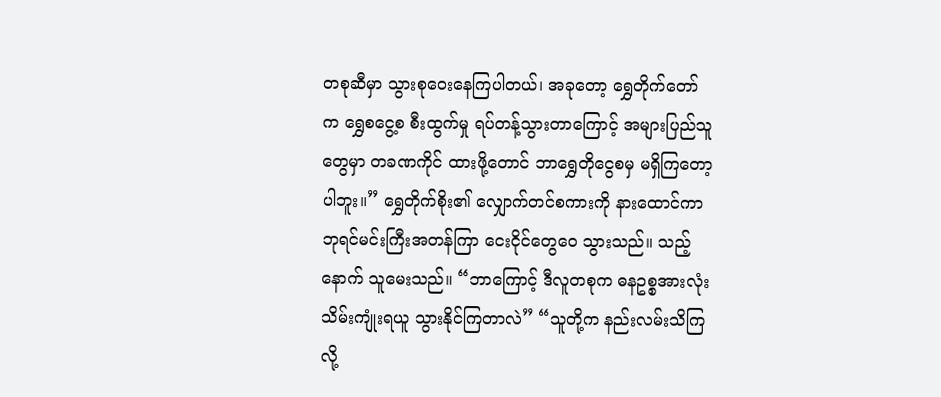တစုဆီမှာ သွားစုဝေးနေကြပါတယ်၊ အခုတော့ ရွှေတိုက်တော် က ရွှေစငွေ့စ စီးထွက်မှု ရပ်တန့်သွားတာကြောင့် အများပြည်သူတွေမှာ တခဏကိုင် ထားဖို့တောင် ဘာရွှေတိုငွေစမှ မရှိကြတော့ပါဘူး။” ရွှေတိုက်စိုး၏ လျှောက်တင်စကားကို နားထောင်ကာ ဘုရင်မင်းကြီးအတန်ကြာ ငေးငိုင်တွေဝေ သွားသည်။ သည့်နောက် သူမေးသည်။ “ဘာကြောင့် ဒီလူတစုက ဓနဥစ္စအားလုံး သိမ်းကျုံးရယူ သွားနိုင်ကြတာလဲ” “သူတို့က နည်းလမ်းသိကြလို့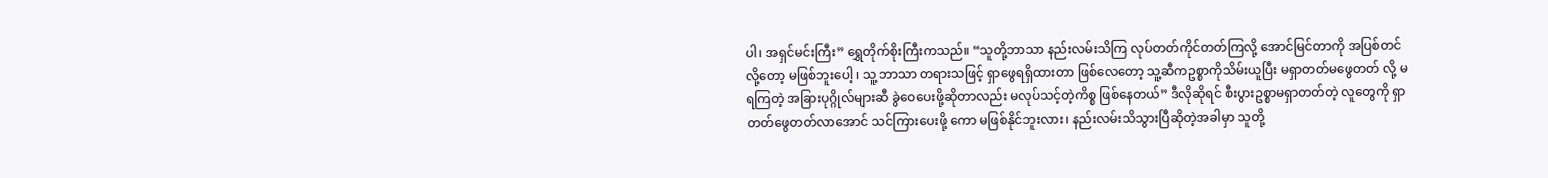ပါ၊ အရှင်မင်းကြီး” ရွှေတိုက်စိုးကြီးကသည်။ “သူတို့ဘာသာ နည်းလမ်းသိကြ လုပ်တတ်ကိုင်တတ်ကြလို့ အောင်မြင်တာကို အပြစ်တင်လို့တော့ မဖြစ်ဘူးပေါ့ ၊ သူ့ ဘာသာ တရားသဖြင့် ရှာဖွေရရှိထားတာ ဖြစ်လေတော့ သူ့ဆီကဥစ္စာကိုသိမ်းယူပြီး မရှာတတ်မဖွေတတ် လို့ မရကြတဲ့ အခြားပုဂ္ဂိုလ်များဆီ ခွဲဝေပေးဖို့ဆိုတာလည်း မလုပ်သင့်တဲ့ကိစ္စ ဖြစ်နေတယ်” ဒီလိုဆိုရင် စီးပွားဥစ္စာမရှာတတ်တဲ့ လူတွေကို ရှာတတ်ဖွေတတ်လာအောင် သင်ကြားပေးဖို့ ကော မဖြစ်နိုင်ဘူးလား၊ နည်းလမ်းသိသွားပြီဆိုတဲ့အခါမှာ သူတို့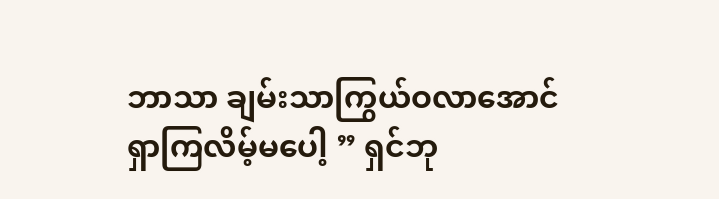ဘာသာ ချမ်းသာကြွယ်ဝလာအောင် ရှာကြလိမ့်မပေါ့ ” ရှင်ဘု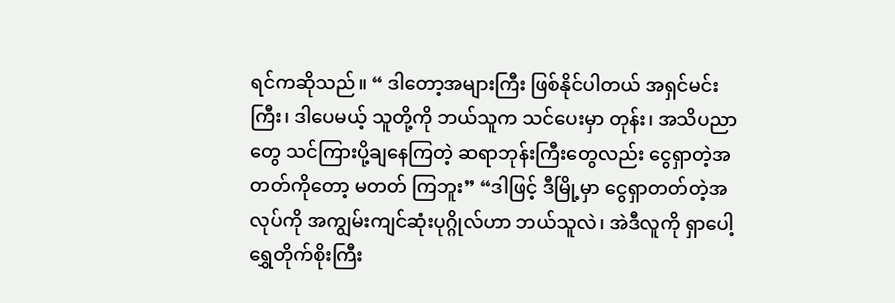ရင်ကဆိုသည်။ “ ဒါတော့အများကြီး ဖြစ်နိုင်ပါတယ် အရှင်မင်းကြီး၊ ဒါပေမယ့် သူတို့ကို ဘယ်သူက သင်ပေးမှာ တုန်း၊ အသိပညာတွေ သင်ကြားပို့ချနေကြတဲ့ ဆရာဘုန်းကြီးတွေလည်း ငွေရှာတဲ့အတတ်ကိုတော့ မတတ် ကြဘူး” “ဒါဖြင့် ဒီမြို့မှာ ငွေရှာတတ်တဲ့အလုပ်ကို အကျွမ်းကျင်ဆုံးပုဂ္ဂိုလ်ဟာ ဘယ်သူလဲ၊ အဲဒီလူကို ရှာပေါ့ ရွှေတိုက်စိုးကြီး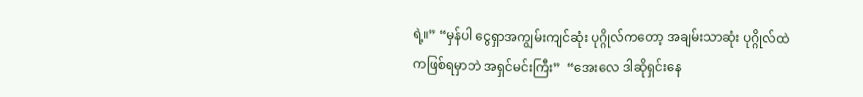ရဲ့။” “မှန်ပါ ငွေရှာအကျွမ်းကျင်ဆုံး ပုဂ္ဂိုလ်ကတော့ အချမ်းသာဆုံး ပုဂ္ဂိုလ်ထဲကဖြစ်ရမှာဘဲ အရှင်မင်းကြီး”  “အေးလေ ဒါဆိုရှင်းနေ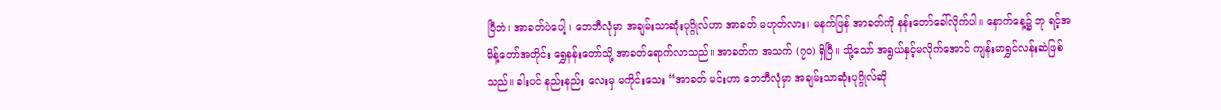ပြီဘဲ၊ အာခတ်ပဲပေါ့ ၊ ဘေဘီလုံမှာ အချမ်းသာဆုံးပုဂ္ဂိုလ်ဟာ အာခတ် မဟုတ်လား၊ မနက်ဖြန် အာခတ်ကို နန်းတော်ခေါ်လိုက်ပါ။ နောက်နေ့၌ ဘု ရင့်အမိန့်တော်အတိုင်း ရွှေနန်းတော်သို့ အာခတ်ရောက်လာသည်။ အာခတ်က အသက် (၇၀) ရှိပြီ။ သို့သော် အရွယ်နှင့်မလိုက်အောင် ကျန်းမာရွှင်လန်းဆဲဖြစ်သည်။ ခါးပင် နည်းနည်း လေးမှ မကိုင်းသေး “အာခတ် မင်းဟာ ဘေဘီလုံမှာ အချမ်းသာဆုံးပုဂ္ဂိုလ်ဆို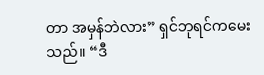တာ အမှန်ဘဲလား” ရှင်ဘုရင်ကမေးသည်။ “ဒီ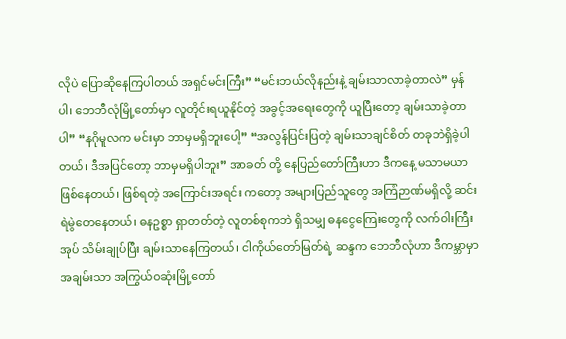လိုပဲ ပြောဆိုနေကြပါတယ် အရှင်မင်းကြီး” “မင်းဘယ်လိုနည်းနဲ့ ချမ်းသာလာခဲ့တာလဲ” မှန်ပါ၊ ဘေဘီလုံမြို့တော်မှာ လူတိုင်းရယူနိုင်တဲ့ အခွင့်အရေးတွေကို ယူပြီးတော့ ချမ်းသာခဲ့တာပါ” “နဂိုမူလက မင်းမှာ ဘာမှမရှိဘူးပေါ့” “အလွန်ပြင်းပြတဲ့ ချမ်းသာချင်စိတ် တခုဘဲရှိခဲ့ပါတယ်၊ ဒီအပြင်တော့ ဘာမှမရှိပါဘူး” အာခတ် တို့ နေပြည်တော်ကြီးဟာ ဒီကနေ့ မသာမယာဖြစ်နေတယ်၊ ဖြစ်ရတဲ့ အကြောင်းအရင်း ကတော့ အများပြည်သူတွေ အကြံဉာဏ်မရှိလို့ ဆင်းရဲမွဲတေနေတယ်၊ ဓနဥစ္စာ ရှာတတ်တဲ့ လူတစ်စုကဘဲ ရှိသမျှ ဓနငွေကြေးတွေကို လက်ဝါးကြီးအုပ် သိမ်းချုပ်ပြီး ချမ်းသာနေကြတယ်၊ ငါကိုယ်တော်မြတ်ရဲ့ ဆန္ဒက ဘေဘီလုံဟာ ဒီကမ္ဘာမှာ အချမ်းသာ အကြွယ်ဝဆုံးမြို့တော်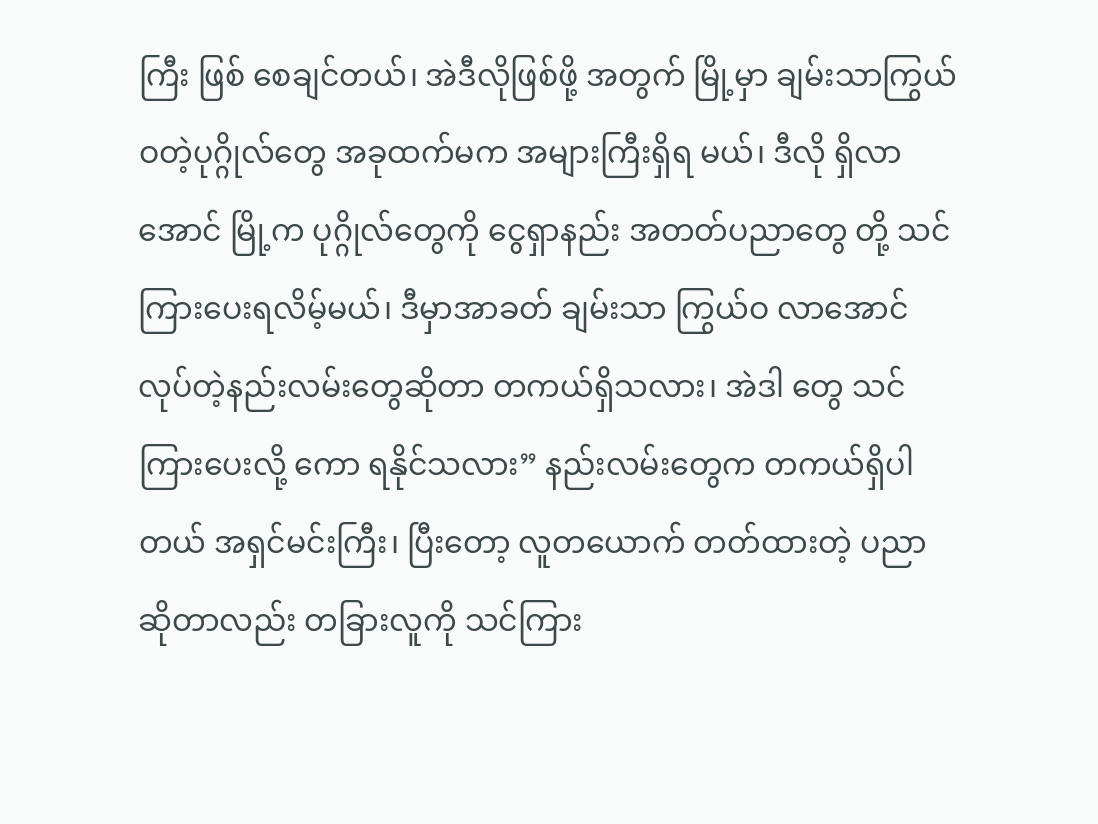ကြီး ဖြစ် စေချင်တယ်၊ အဲဒီလိုဖြစ်ဖို့ အတွက် မြို့မှာ ချမ်းသာကြွယ်ဝတဲ့ပုဂ္ဂိုလ်တွေ အခုထက်မက အများကြီးရှိရ မယ်၊ ဒီလို ရှိလာအောင် မြို့က ပုဂ္ဂိုလ်တွေကို ငွေရှာနည်း အတတ်ပညာတွေ တို့ သင်ကြားပေးရလိမ့်မယ်၊ ဒီမှာအာခတ် ချမ်းသာ ကြွယ်ဝ လာအောင် လုပ်တဲ့နည်းလမ်းတွေဆိုတာ တကယ်ရှိသလား၊ အဲဒါ တွေ သင်ကြားပေးလို့ ကော ရနိုင်သလား” နည်းလမ်းတွေက တကယ်ရှိပါတယ် အရှင်မင်းကြီး၊ ပြီးတော့ လူတယောက် တတ်ထားတဲ့ ပညာ ဆိုတာလည်း တခြားလူကို သင်ကြား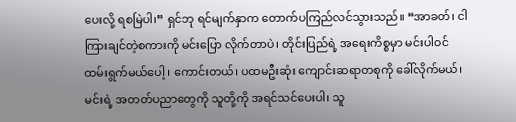ပေးလို့ ရစမြဲပါ၊” ရှင်ဘု ရင်မျက်နှာက တောက်ပကြည်လင်သွားသည်။ “အာခတ်၊ ငါကြားချင်တဲ့စကားကို မင်းပြော လိုက်တာပဲ၊ တိုင်းပြည်ရဲ့ အရေးကိစ္စမှာ မင်းပါဝင်ထမ်းရွက်မယ်ပေါ့ ၊ ကောင်းတယ်၊ ပထမဦးဆုံး ကျောင်းဆရာတစုကို ခေါ်လိုက်မယ်၊ မင်းရဲ့ အတတ်ပညာတွေကို သူတို့ကို အရင်သင်ပေးပါ၊ သူ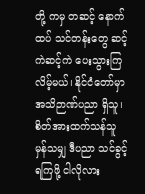တို့ ကမှ တဆင့် နောက်ထပ် သင်တန်းတွေ ဆင့်ကဲဆင့်ကဲ ပေးသွားကြလိမ့်မယ်၊ နိုင်ငံတော်မှာ အသိဉာဏ်ပညာ ရှိသူ၊ စိတ်အားထက်သန်သူ မှန်သမျှ ဒီပညာ သင်ခွင့်ရကြဖို့ ငါလိုလား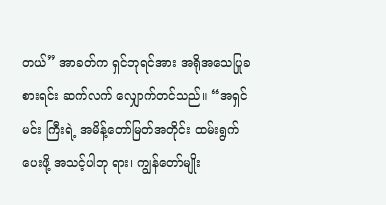တယ်” အာခတ်က ရှင်ဘုရင်အား အရိုအသေပြုခစားရင်း ဆက်လက် လျှောက်တင်သည်။ “အရှင်မင်း ကြီးရဲ့ အမိန့်တော်မြတ်အတိုင်း ထမ်းရွက်ပေးဖို့ အသင့်ပါဘု ရား၊ ကျွန်တော်မျိုး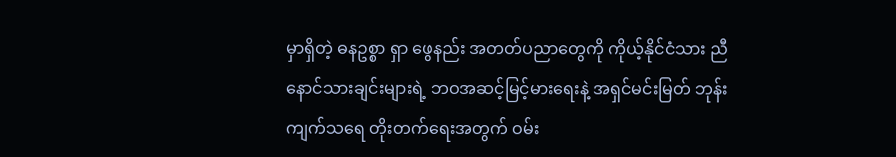မှာရှိတဲ့ ဓနဥစ္စာ ရှာ ဖွေနည်း အတတ်ပညာတွေကို ကိုယ့်နိုင်ငံသား ညီနောင်သားချင်းများရဲ့ ဘဝအဆင့်မြင့်မားရေးနဲ့ အရှင်မင်းမြတ် ဘုန်းကျက်သရေ တိုးတက်ရေးအတွက် ဝမ်း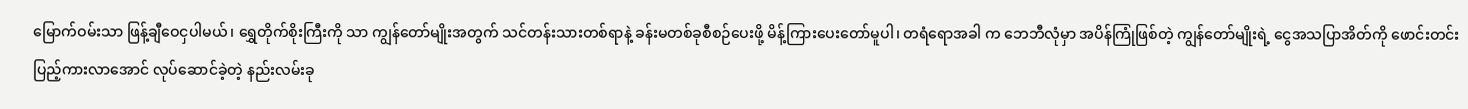မြောက်ဝမ်းသာ ဖြန့်ချီဝေငှပါမယ်၊ ရွှေတိုက်စိုးကြီးကို သာ ကျွန်တော်မျိုးအတွက် သင်တန်းသားတစ်ရာနဲ့ ခန်းမတစ်ခုစီစဉ်ပေးဖို့ မိန့်ကြားပေးတော်မူပါ၊ တရံရောအခါ က ဘေဘီလုံမှာ အပိန်ကြုံဖြစ်တဲ့ ကျွန်တော်မျိုးရဲ့ ငွေအသပြာအိတ်ကို ဖောင်းတင်း ပြည့်ကားလာအောင် လုပ်ဆောင်ခဲ့တဲ့ နည်းလမ်းခု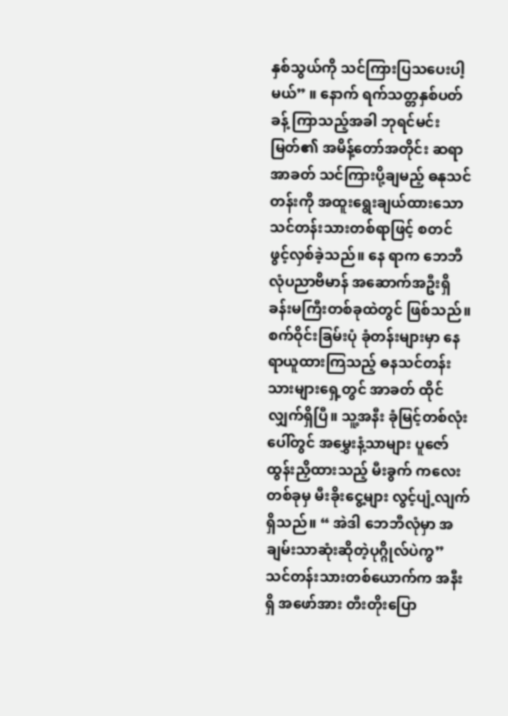နှစ်သွယ်ကို သင်ကြားပြသပေးပါ့မယ်” ။ နောက် ရက်သတ္တနှစ်ပတ်ခန့် ကြာသည့်အခါ ဘုရင်မင်းမြတ်၏ အမိန့်တော်အတိုင်း ဆရာ အာခတ် သင်ကြားပို့ချမည့် ဓနုသင်တန်းကို အထူးရွေးချယ်ထားသော သင်တန်းသားတစ်ရာဖြင့် စတင် ဖွင့်လှစ်ခဲ့သည်။ နေ ရာက ဘေဘီလုံပညာဗိမာန် အဆောက်အဦးရှိ ခန်းမကြီးတစ်ခုထဲတွင် ဖြစ်သည်။ စက်ဝိုင်းခြမ်းပုံ ခုံတန်းများမှာ နေရာယူထားကြသည့် ဓနသင်တန်းသားများရှေ့တွင် အာခတ် ထိုင်လျှက်ရှိပြီ။ သူ့အနီး ခုံမြင့်တစ်လုံးပေါ်တွင် အမွှေးနံ့သာများ ပူဇော်ထွန်းညှိထားသည့် မီးခွက် ကလေး တစ်ခုမှ မီးခိုးငွေ့များ လွင့်ပျံ့လျက်ရှိသည်။ “ အဲဒါ ဘေဘီလုံမှာ အချမ်းသာဆုံးဆိုတဲ့ပုဂ္ဂိုလ်ပဲကွ” သင်တန်းသားတစ်ယောက်က အနီးရှိ အဖော်အား တီးတိုးပြော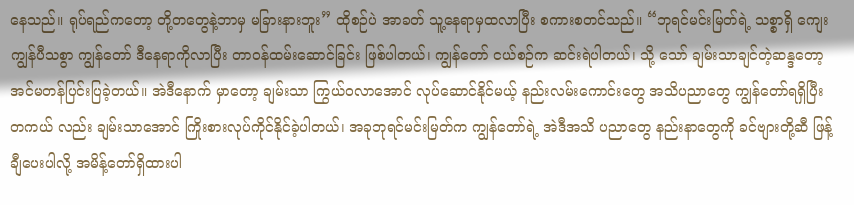နေသည်။ ရုပ်ရည်ကတော့ တို့တတွေနဲ့ဘာမှ မခြားနားဘူး” ထိုစဉ်ပဲ အာခတ် သူ့နေရာမှထလာပြီး စကားစတင်သည်။ “ဘုရင်မင်းမြတ်ရဲ့ သစ္စာရှိ ကျေးကျွန်ပီသစွာ ကျွန်တော် ဒီနေရာကိုလာပြီး တာဝန်ထမ်းဆောင်ခြင်း ဖြစ်ပါတယ်၊ ကျွန်တော် ငယ်စဉ်က ဆင်းရဲပါတယ်၊ သို့ သော် ချမ်းသာချင်တဲ့ဆန္ဒတော့ အင်မတန်ပြင်းပြခဲ့တယ်။ အဲဒီနောက် မှာတော့ ချမ်းသာ ကြွယ်ဝလာအောင် လုပ်ဆောင်နိုင်မယ့် နည်းလမ်းကောင်းတွေ အသိပညာတွေ ကျွန်တော်ရရှိပြီး တကယ် လည်း ချမ်းသာအောင် ကြိုးစားလုပ်ကိုင်နိုင်ခဲ့ပါတယ်၊ အခုဘုရင်မင်းမြတ်က ကျွန်တော်ရဲ့ အဲဒီအသိ ပညာတွေ နည်းနာတွေကို ခင်ဗျားတို့ဆီ ဖြန့်ချီပေးပါလို့ အမိန့်တော်ရှိထားပါ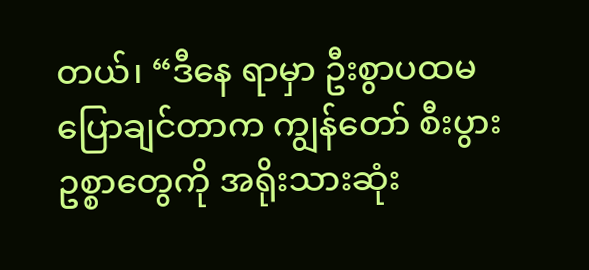တယ်၊ “ဒီနေ ရာမှာ ဦးစွာပထမ ပြောချင်တာက ကျွန်တော် စီးပွားဥစ္စာတွေကို အရိုးသားဆုံး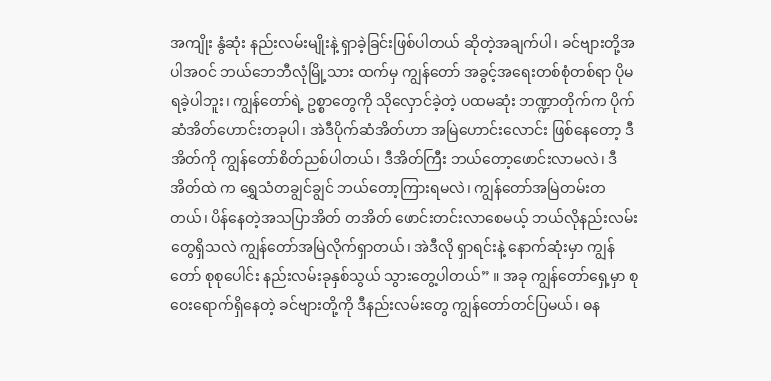အကျိုး နွံဆုံး နည်းလမ်းမျိုးနဲ့ ရှာခဲ့ခြင်းဖြစ်ပါတယ် ဆိုတဲ့အချက်ပါ၊ ခင်ဗျားတို့အပါအဝင် ဘယ်ဘေဘီလုံမြို့သား ထက်မှ ကျွန်တော် အခွင့်အရေးတစ်စုံတစ်ရာ ပိုမရခဲ့ပါဘူး၊ ကျွန်တော်ရဲ့ ဥစ္စာတွေကို သိုလှောင်ခဲ့တဲ့ ပထမဆုံး ဘဏ္ဍာတိုက်က ပိုက်ဆံအိတ်ဟောင်းတခုပါ၊ အဲဒီပိုက်ဆံအိတ်ဟာ အမြဲဟောင်းလောင်း ဖြစ်နေတော့ ဒီအိတ်ကို ကျွန်တော်စိတ်ညစ်ပါတယ်၊ ဒီအိတ်ကြီး ဘယ်တော့ဖောင်းလာမလဲ၊ ဒီအိတ်ထဲ က ရွှေသံတချွင်ချွင် ဘယ်တော့ကြားရမလဲ၊ ကျွန်တော်အမြဲတမ်းတတယ်၊ ပိန်နေတဲ့အသပြာအိတ် တအိတ် ဖောင်းတင်းလာစေမယ့် ဘယ်လိုနည်းလမ်းတွေရှိသလဲ ကျွန်တော်အမြဲလိုက်ရှာတယ်၊ အဲဒီလို ရှာရင်းနဲ့ နောက်ဆုံးမှာ ကျွန်တော် စုစုပေါင်း နည်းလမ်းခုနှစ်သွယ် သွားတွေ့ပါတယ်” ။ အခု ကျွန်တော်ရှေ့မှာ စုဝေးရောက်ရှိနေတဲ့ ခင်ဗျားတို့ကို ဒီနည်းလမ်းတွေ ကျွန်တော်တင်ပြမယ်၊ ဓန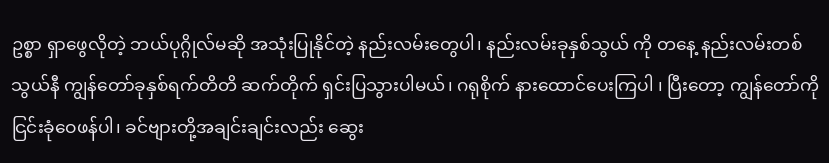ဥစ္စာ ရှာဖွေလိုတဲ့ ဘယ်ပုဂ္ဂိုလ်မဆို အသုံးပြုနိုင်တဲ့ နည်းလမ်းတွေပါ၊ နည်းလမ်းခုနှစ်သွယ် ကို တနေ့ နည်းလမ်းတစ်သွယ်နီ ကျွန်တော်ခုနှစ်ရက်တိတိ ဆက်တိုက် ရှင်းပြသွားပါမယ်၊ ဂရုစိုက် နားထောင်ပေးကြပါ ၊ ပြီးတော့ ကျွန်တော်ကို ငြင်းခုံဝေဖန်ပါ၊ ခင်ဗျားတို့အချင်းချင်းလည်း ဆွေး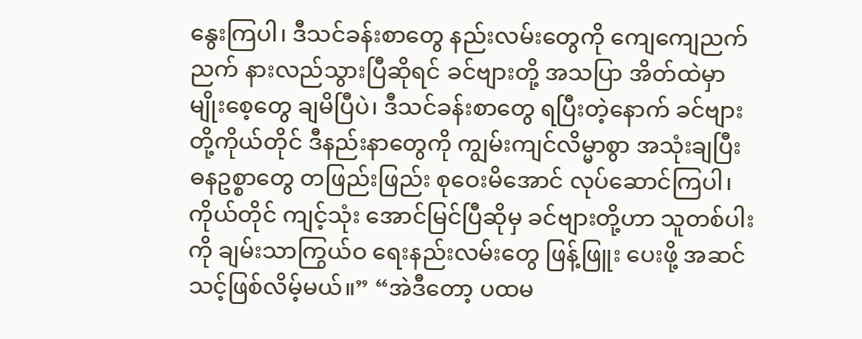နွေးကြပါ၊ ဒီသင်ခန်းစာတွေ နည်းလမ်းတွေကို ကျေကျေညက်ညက် နားလည်သွားပြီဆိုရင် ခင်ဗျားတို့ အသပြာ အိတ်ထဲမှာ မျိုးစေ့တွေ ချမိပြီပဲ၊ ဒီသင်ခန်းစာတွေ ရပြီးတဲ့နောက် ခင်ဗျားတို့ကိုယ်တိုင် ဒီနည်းနာတွေကို ကျွမ်းကျင်လိမ္မာစွာ အသုံးချပြီး ဓနဥစ္စာတွေ တဖြည်းဖြည်း စုဝေးမိအောင် လုပ်ဆောင်ကြပါ၊ ကိုယ်တိုင် ကျင့်သုံး အောင်မြင်ပြီဆိုမှ ခင်ဗျားတို့ဟာ သူတစ်ပါးကို ချမ်းသာကြွယ်ဝ ရေးနည်းလမ်းတွေ ဖြန့်ဖြူး ပေးဖို့ အဆင်သင့်ဖြစ်လိမ့်မယ်။” “အဲဒီတော့ ပထမ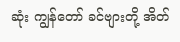ဆုံး ကျွန်တော် ခင်ဗျားတို့ အိတ်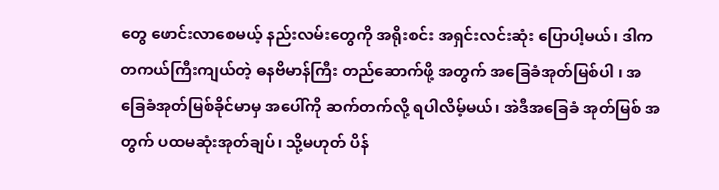တွေ ဖောင်းလာစေမယ့် နည်းလမ်းတွေကို အရိုးစင်း အရှင်းလင်းဆုံး ပြောပါ့မယ်၊ ဒါက တကယ်ကြီးကျယ်တဲ့ ဓနဗိမာန်ကြီး တည်ဆောက်ဖို့ အတွက် အခြေခံအုတ်မြစ်ပါ ၊ အခြေခံအုတ်မြစ်ခိုင်မာမှ အပေါ်ကို ဆက်တက်လို့ ရပါလိမ့်မယ်၊ အဲဒီအခြေခံ အုတ်မြစ် အတွက် ပထမဆုံးအုတ်ချပ်၊ သို့မဟုတ် ပိန်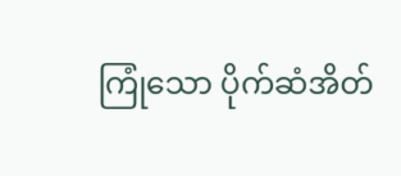ကြုံသော ပိုက်ဆံအိတ်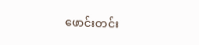ဖောင်းတင်း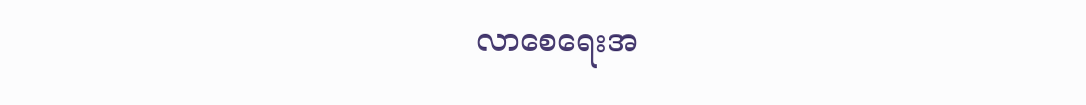လာစေရေးအ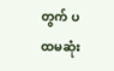တွက် ပထမဆုံး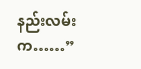နည်းလမ်းက……”